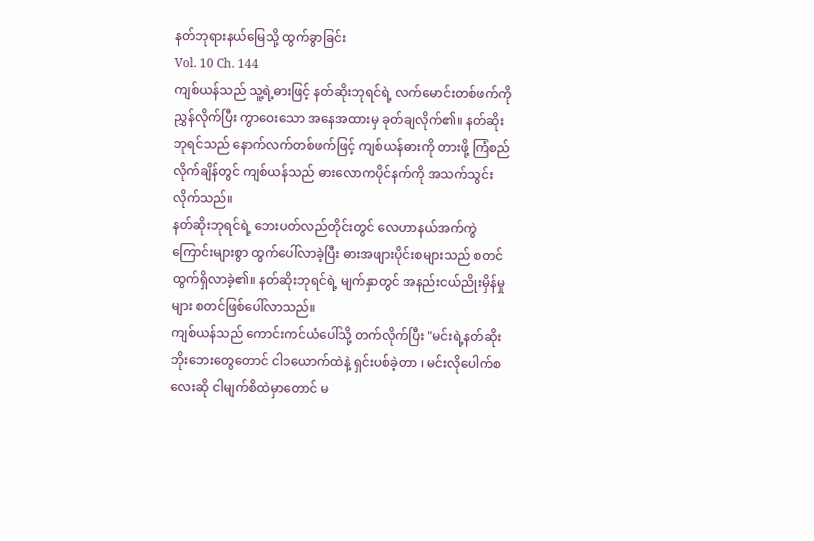နတ်ဘုရားနယ်မြေသို့ ထွက်ခွာခြင်း
Vol. 10 Ch. 144
ကျစ်ယန်သည် သူ့ရဲ့ဓားဖြင့် နတ်ဆိုးဘုရင်ရဲ့ လက်မောင်းတစ်ဖက်ကို ညွှန်လိုက်ပြီး ကွာဝေးသော အနေအထားမှ ခုတ်ချလိုက်၏။ နတ်ဆိုးဘုရင်သည် နောက်လက်တစ်ဖက်ဖြင့် ကျစ်ယန်ဓားကို တားဖို့ ကြံစည်လိုက်ချိန်တွင် ကျစ်ယန်သည် ဓားလောကပိုင်နက်ကို အသက်သွင်းလိုက်သည်။
နတ်ဆိုးဘုရင်ရဲ့ ဘေးပတ်လည်တိုင်းတွင် လေဟာနယ်အက်ကွဲကြောင်းများစွာ ထွက်ပေါ်လာခဲ့ပြီး ဓားအဖျားပိုင်းစများသည် စတင်ထွက်ရှိလာခဲ့၏။ နတ်ဆိုးဘုရင်ရဲ့ မျက်နှာတွင် အနည်းငယ်ညိုးမှိန်မှုများ စတင်ဖြစ်ပေါ်လာသည်။
ကျစ်ယန်သည် ကောင်းကင်ယံပေါ်သို့ တက်လိုက်ပြီး "မင်းရဲ့နတ်ဆိုးဘိုးဘေးတွေတောင် ငါ၁ယောက်ထဲနဲ့ ရှင်းပစ်ခဲ့တာ ၊ မင်းလိုပေါက်စလေးဆို ငါမျက်စိထဲမှာတောင် မ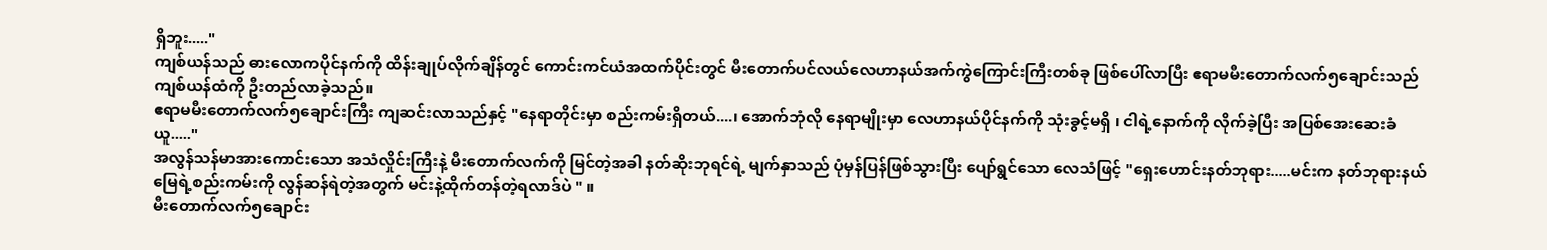ရှိဘူး....."
ကျစ်ယန်သည် ဓားလောကပိုင်နက်ကို ထိန်းချုပ်လိုက်ချိန်တွင် ကောင်းကင်ယံအထက်ပိုင်းတွင် မီးတောက်ပင်လယ်လေဟာနယ်အက်ကွဲကြောင်းကြီးတစ်ခု ဖြစ်ပေါ်လာပြီး ဧရာမမီးတောက်လက်၅ချောင်းသည် ကျစ်ယန်ထံကို ဦးတည်လာခဲ့သည်။
ဧရာမမီးတောက်လက်၅ချောင်းကြီး ကျဆင်းလာသည်နှင့် "နေရာတိုင်းမှာ စည်းကမ်းရှိတယ်....၊ အောက်ဘုံလို နေရာမျိုးမှာ လေဟာနယ်ပိုင်နက်ကို သုံးခွင့်မရှိ ၊ ငါရဲ့နောက်ကို လိုက်ခဲ့ပြီး အပြစ်အေးဆေးခံယူ....."
အလွန်သန်မာအားကောင်းသော အသံလှိုင်းကြီးနဲ့ မီးတောက်လက်ကို မြင်တဲ့အခါ နတ်ဆိုးဘုရင်ရဲ့ မျက်နှာသည် ပုံမှန်ပြန်ဖြစ်သွားပြီး ပျော်ရွင်သော လေသံဖြင့် "ရှေးဟောင်းနတ်ဘုရား.....မင်းက နတ်ဘုရားနယ်မြေရဲ့စည်းကမ်းကို လွန်ဆန်ရဲတဲ့အတွက် မင်းနဲ့ထိုက်တန်တဲ့ရလာဒ်ပဲ " ။
မီးတောက်လက်၅ချောင်း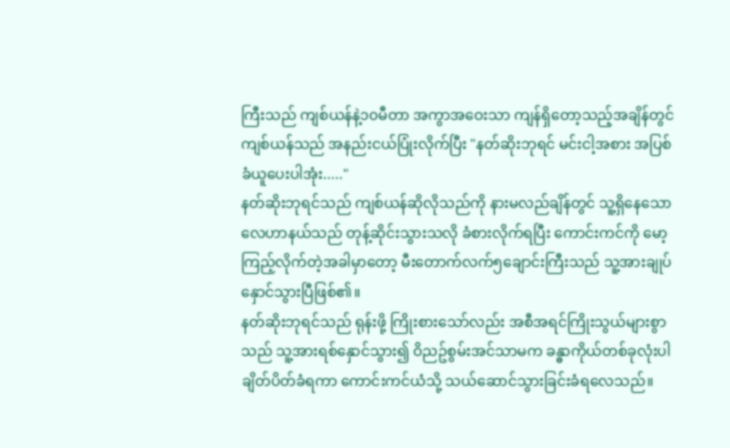ကြီးသည် ကျစ်ယန်နဲ့၁၀မီတာ အကွာအဝေးသာ ကျန်ရှိတော့သည့်အချိန်တွင် ကျစ်ယန်သည် အနည်းငယ်ပြုံးလိုက်ပြီး "နတ်ဆိုးဘုရင် မင်းငါ့အစား အပြစ်ခံယူပေးပါအုံး....."
နတ်ဆိုးဘုရင်သည် ကျစ်ယန်ဆိုလိုသည်ကို နားမလည်ချိန်တွင် သူ့ရှိနေသော လေဟာနယ်သည် တုန့်ဆိုင်းသွားသလို ခံစားလိုက်ရပြီး ကောင်းကင်ကို မော့ကြည့်လိုက်တဲ့အခါမှာတော့ မီးတောက်လက်၅ချောင်းကြီးသည် သူ့အားချုပ်နှောင်သွားပြီဖြစ်၏။
နတ်ဆိုးဘုရင်သည် ရုန်းဖို့ ကြိုးစားသော်လည်း အစီအရင်ကြိုးသွယ်များစွာသည် သူ့အားရစ်နှောင်သွား၍ ဝိညဥ်စွမ်းအင်သာမက ခန္ဓာကိုယ်တစ်ခုလုံးပါ ချိတ်ပိတ်ခံရကာ ကောင်းကင်ယံသို့ သယ်ဆောင်သွားခြင်းခံရလေသည်။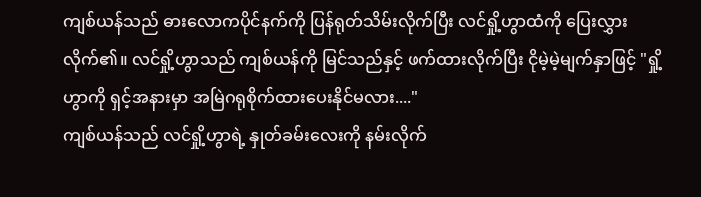ကျစ်ယန်သည် ဓားလောကပိုင်နက်ကို ပြန်ရုတ်သိမ်းလိုက်ပြီး လင်ရှို့ဟွာထံကို ပြေးလွှားလိုက်၏။ လင်ရှို့ဟွာသည် ကျစ်ယန်ကို မြင်သည်နှင့် ဖက်ထားလိုက်ပြီး ငိုမဲ့မဲ့မျက်နှာဖြင့် "ရှို့ဟွာကို ရှင့်အနားမှာ အမြဲဂရုစိုက်ထားပေးနိုင်မလား...."
ကျစ်ယန်သည် လင်ရှို့ဟွာရဲ့ နှုတ်ခမ်းလေးကို နမ်းလိုက်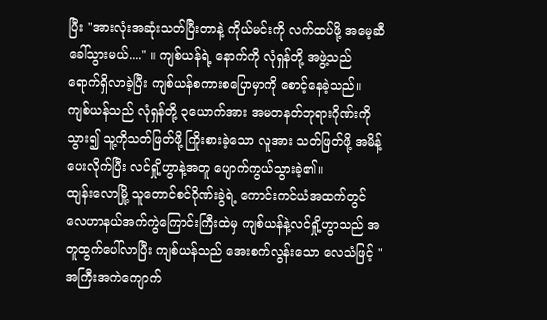ပြီး "အားလုံးအဆုံးသတ်ပြီးတာနဲ့ ကိုယ်မင်းကို လက်ထပ်ဖို့ အမေ့ဆီ ခေါ်သွားမယ်...." ။ ကျစ်ယန်ရဲ့ နောက်ကို လုံရှန်တို့ အဖွဲ့သည် ရောက်ရှိလာခဲ့ပြီး ကျစ်ယန်စကားစပြောမှာကို စောင့်နေခဲ့သည်။
ကျစ်ယန်သည် လုံရှန်တို့ ၃ယောက်အား အမတနတ်ဘုရားဂိုဏ်းကို သွား၍ သူ့ကိုသတ်ဖြတ်ဖို့ ကြိုးစားခဲ့သော လူအား သတ်ဖြတ်ဖို့ အမိန့်ပေးလိုက်ပြီး လင်ရှို့ဟွာနဲ့အတူ ပျောက်ကွယ်သွားခဲ့၏။
ထျန်းလောမြို့ သူတောင်စင်ဂိုဏ်းခွဲရဲ့ ကောင်းကင်ယံအထက်တွင် လေဟာနယ်အက်ကွဲကြောင်းကြီးထဲမှ ကျစ်ယန်နဲ့လင်ရှို့ဟွာသည် အတူထွက်ပေါ်လာပြီး ကျစ်ယန်သည် အေးစက်လွန်းသော လေသံဖြင့် "အကြီးအကဲကျောက်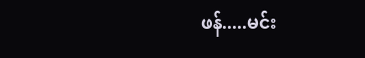ဖန်.....မင်း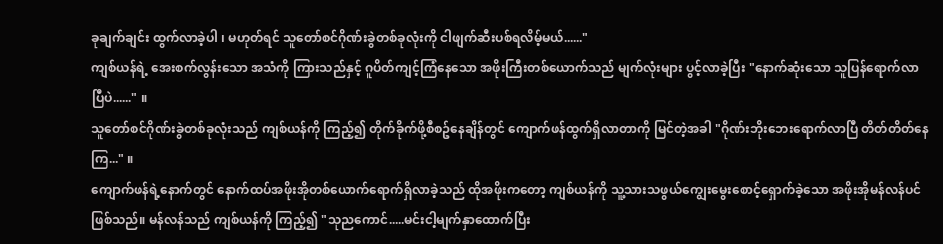ခုချက်ချင်း ထွက်လာခဲ့ပါ ၊ မဟုတ်ရင် သူတော်စင်ဂိုဏ်းခွဲတစ်ခုလုံးကို ငါဖျက်ဆီးပစ်ရလိမ့်မယ်......"
ကျစ်ယန်ရဲ့ အေးစက်လွန်းသော အသံကို ကြားသည်နှင့် ဂူပိတ်ကျင့်ကြံနေသော အဖိုးကြီးတစ်ယောက်သည် မျက်လုံးများ ပွင့်လာခဲ့ပြီး "နောက်ဆုံးသော သူပြန်ရောက်လာပြီပဲ......" ။
သူတော်စင်ဂိုဏ်းခွဲတစ်ခုလုံးသည် ကျစ်ယန်ကို ကြည့်၍ တိုက်ခိုက်ဖို့စီစဥ်နေချိန်တွင် ကျောက်ဖန်ထွက်ရှိလာတာကို မြင်တဲ့အခါ "ဂိုဏ်းဘိုးဘေးရောက်လာပြီ တိတ်တိတ်နေကြ..." ။
ကျောက်ဖန်ရဲ့နောက်တွင် နောက်ထပ်အဖိုးအိုတစ်ယောက်ရောက်ရှိလာခဲ့သည် ထိုအဖိုးကတော့ ကျစ်ယန်ကို သူ့သားသဖွယ်ကျွေးမွေးစောင့်ရှောက်ခဲ့သော အဖိုးအိုမန်လန်ပင် ဖြစ်သည်။ မန်လန်သည် ကျစ်ယန်ကို ကြည့်၍ "သုညကောင်.....မင်းငါ့မျက်နှာထောက်ပြီး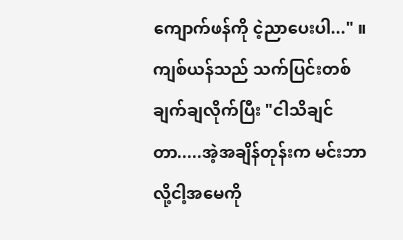ကျောက်ဖန်ကို ငဲ့ညာပေးပါ..." ။
ကျစ်ယန်သည် သက်ပြင်းတစ်ချက်ချလိုက်ပြီး "ငါသိချင်တာ.....အဲ့အချိန်တုန်းက မင်းဘာလို့ငါ့အမေကို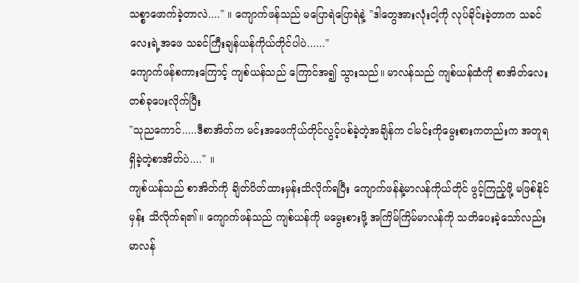သစ္စာဖောက်ခဲ့တာလဲ...." ။ ကျောက်ဖန်သည် မပြောရဲပြောရဲနဲ့ "ဒါတွေအားလုံးငါ့ကို လုပ်ခိုင်းခဲ့တာက သခင်လေးရဲ့အဖေ သခင်ကြီးချန်ယန်ကိုယ်တိုင်ပါပဲ......"
ကျောက်ဖန်စကားကြောင့် ကျစ်ယန်သည် ကြောင်အ၍ သွားသည်။ မာလန်သည် ကျစ်ယန်ထံကို စာအိတ်လေးတစ်ခုပေးလိုက်ပြီး
"သုညကောင်.....ဒီစာအိတ်က မင်းအဖေကိုယ်တိုင်လွင့်ပစ်ခဲ့တဲ့အချိန်က ငါမင်းကိုမွေးစားကတည်းက အတူရရှိခဲ့တဲ့စာအိတ်ပဲ...." ။
ကျစ်ယန်သည် စာအိတ်ကို ချိတ်ပိတ်ထားမှန်းသိလိုက်ရပြီး ကျောက်ဖန်နဲ့မာလန်ကိုယ်တိုင် ဖွင့်ကြည့်ဖို့ မဖြစ်နိုင်မှန်း သိလိုက်ရ၏။ ကျောက်ဖန်သည် ကျစ်ယန်ကို မမွေးစားဖို့ အကြိမ်ကြိမ်မာလန်ကို သတိပေးခဲ့သော်လည်း မာလန်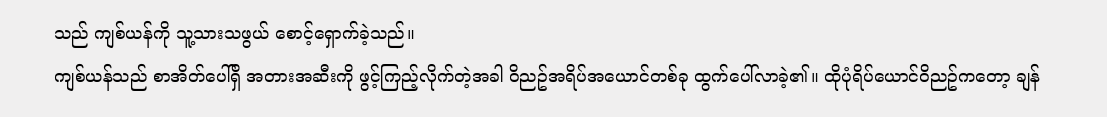သည် ကျစ်ယန်ကို သူ့သားသဖွယ် စောင့်ရှောက်ခဲ့သည်။
ကျစ်ယန်သည် စာအိတ်ပေါ်ရှိ အတားအဆီးကို ဖွင့်ကြည့်လိုက်တဲ့အခါ ဝိညဥ်အရိပ်အယောင်တစ်ခု ထွက်ပေါ်လာခဲ့၏။ ထိုပုံရိပ်ယောင်ဝိညဥ်ကတော့ ချန်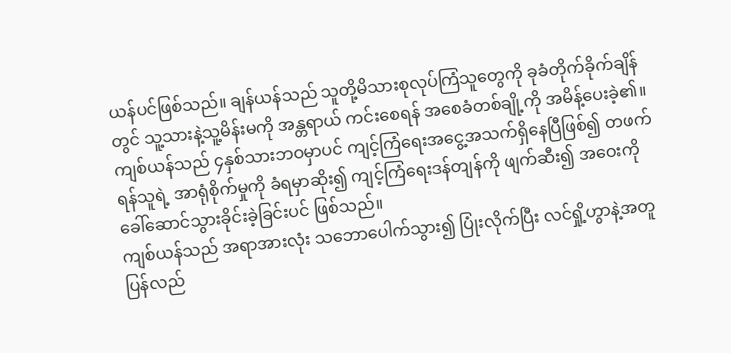ယန်ပင်ဖြစ်သည်။ ချန်ယန်သည် သူတို့မိသားစုလုပ်ကြံသူတွေကို ခုခံတိုက်ခိုက်ချိန်တွင် သူ့သားနဲ့သူ့မိန်းမကို အန္တရာယ် ကင်းစေရန် အစေခံတစ်ချို့ကို အမိန့်ပေးခဲ့၏။
ကျစ်ယန်သည် ၄နှစ်သားဘဝမှာပင် ကျင့်ကြံရေးအငွေ့အသက်ရှိနေပြီဖြစ်၍ တဖက်ရန်သူရဲ့ အာရုံစိုက်မှုကို ခံရမှာဆိုး၍ ကျင့်ကြံရေးဒန်တျန်ကို ဖျက်ဆီး၍ အဝေးကို ခေါ်ဆောင်သွားခိုင်းခဲ့ခြင်းပင် ဖြစ်သည်။
ကျစ်ယန်သည် အရာအားလုံး သဘောပေါက်သွား၍ ပြုံးလိုက်ပြီး လင်ရှို့ဟွာနဲ့အတူ ပြန်လည်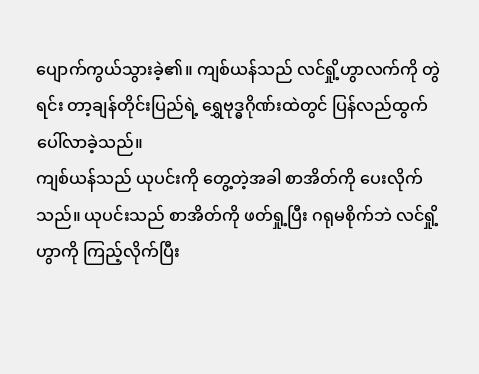ပျောက်ကွယ်သွားခဲ့၏။ ကျစ်ယန်သည် လင်ရှို့ဟွာလက်ကို တွဲရင်း တာ့ချန်တိုင်းပြည်ရဲ့ ရွှေဗုဒ္ဓဂိုဏ်းထဲတွင် ပြန်လည်ထွက်ပေါ်လာခဲ့သည်။
ကျစ်ယန်သည် ယုပင်းကို တွေ့တဲ့အခါ စာအိတ်ကို ပေးလိုက်သည်။ ယုပင်းသည် စာအိတ်ကို ဖတ်ရှု့ပြီး ဂရုမစိုက်ဘဲ လင်ရှို့ဟွာကို ကြည့်လိုက်ပြီး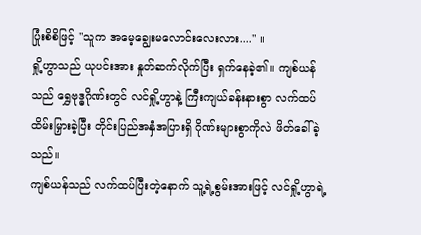ပြုံးစိစိဖြင့် "သူက အမေ့ချွေးမလောင်းလေးလား...." ။
ရှို့ဟွာသည် ယုပင်းအား နှုတ်ဆက်လိုက်ပြီး ရှက်နေခဲ့၏။ ကျစ်ယန်သည် ရွှေဗုဒ္ဓဂိုဏ်းတွင် လင်ရှို့ဟွာနဲ့ ကြီးကျယ်ခန်းနားစွာ လက်ထပ်ထိမ်းမြှားခဲ့ပြီး တိုင်းပြည်အနှံအပြားရှိ ဂိုဏ်းများစွာကိုလဲ ဖိတ်ခေါ်ခဲ့သည်။
ကျစ်ယန်သည် လက်ထပ်ပြီးတဲ့နောက် သူ့ရဲ့စွမ်းအားဖြင့် လင်ရှို့ဟွာရဲ့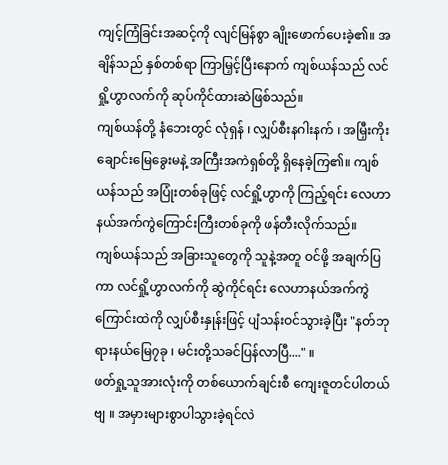ကျင့်ကြံခြင်းအဆင့်ကို လျင်မြန်စွာ ချိုးဖောက်ပေးခဲ့၏။ အချိန်သည် နှစ်တစ်ရာ ကြာမြှင့်ပြီးနောက် ကျစ်ယန်သည် လင်ရှို့ဟွာလက်ကို ဆုပ်ကိုင်ထားဆဲဖြစ်သည်။
ကျစ်ယန်တို့ နံဘေးတွင် လုံရှန် ၊ လျှပ်စီးနဂါးနက် ၊ အမြှီးကိုးချောင်းမြေခွေးမနဲ့ အကြီးအကဲရှစ်တို့ ရှိနေခဲ့ကြ၏။ ကျစ်ယန်သည် အပြုံးတစ်ခုဖြင့် လင်ရှို့ဟွာကို ကြည့်ရင်း လေဟာနယ်အက်ကွဲကြောင်းကြီးတစ်ခုကို ဖန်တီးလိုက်သည်။
ကျစ်ယန်သည် အခြားသူတွေကို သူနဲ့အတူ ဝင်ဖို့ အချက်ပြကာ လင်ရှို့ဟွာလက်ကို ဆွဲကိုင်ရင်း လေဟာနယ်အက်ကွဲကြောင်းထဲကို လျှပ်စီးနှုန်းဖြင့် ပျံသန်းဝင်သွားခဲ့ပြီး "နတ်ဘုရားနယ်မြေ၇ခု ၊ မင်းတို့သခင်ပြန်လာပြီ...." ။
ဖတ်ရှု့သူအားလုံးကို တစ်ယောက်ချင်းစီ ကျေးဇူတင်ပါတယ်ဗျ ။ အမှားများစွာပါသွားခဲ့ရင်လဲ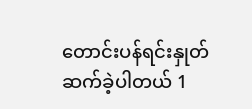တောင်းပန်ရင်းနှုတ်ဆက်ခဲ့ပါတယ် 1